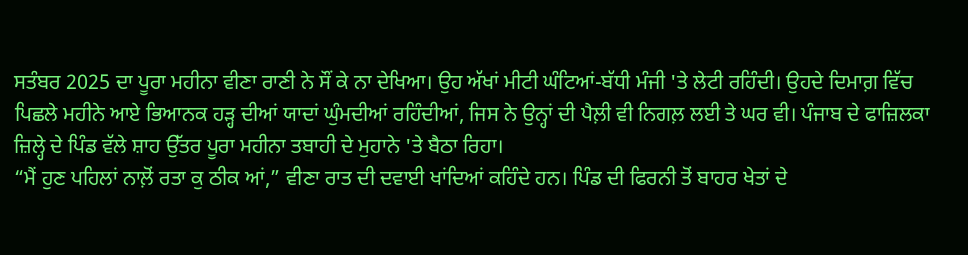ਸਤੰਬਰ 2025 ਦਾ ਪੂਰਾ ਮਹੀਨਾ ਵੀਣਾ ਰਾਣੀ ਨੇ ਸੌਂ ਕੇ ਨਾ ਦੇਖਿਆ। ਉਹ ਅੱਖਾਂ ਮੀਟੀ ਘੰਟਿਆਂ-ਬੱਧੀ ਮੰਜੀ 'ਤੇ ਲੇਟੀ ਰਹਿੰਦੀ। ਉਹਦੇ ਦਿਮਾਗ਼ ਵਿੱਚ ਪਿਛਲੇ ਮਹੀਨੇ ਆਏ ਭਿਆਨਕ ਹੜ੍ਹ ਦੀਆਂ ਯਾਦਾਂ ਘੁੰਮਦੀਆਂ ਰਹਿੰਦੀਆਂ, ਜਿਸ ਨੇ ਉਨ੍ਹਾਂ ਦੀ ਪੈਲ਼ੀ ਵੀ ਨਿਗਲ਼ ਲਈ ਤੇ ਘਰ ਵੀ। ਪੰਜਾਬ ਦੇ ਫਾਜ਼ਿਲਕਾ ਜ਼ਿਲ੍ਹੇ ਦੇ ਪਿੰਡ ਵੱਲੇ ਸ਼ਾਹ ਉੱਤਰ ਪੂਰਾ ਮਹੀਨਾ ਤਬਾਹੀ ਦੇ ਮੁਹਾਨੇ 'ਤੇ ਬੈਠਾ ਰਿਹਾ।
“ਮੈਂ ਹੁਣ ਪਹਿਲਾਂ ਨਾਲ਼ੋਂ ਰਤਾ ਕੁ ਠੀਕ ਆਂ,” ਵੀਣਾ ਰਾਤ ਦੀ ਦਵਾਈ ਖਾਂਦਿਆਂ ਕਹਿੰਦੇ ਹਨ। ਪਿੰਡ ਦੀ ਫਿਰਨੀ ਤੋਂ ਬਾਹਰ ਖੇਤਾਂ ਦੇ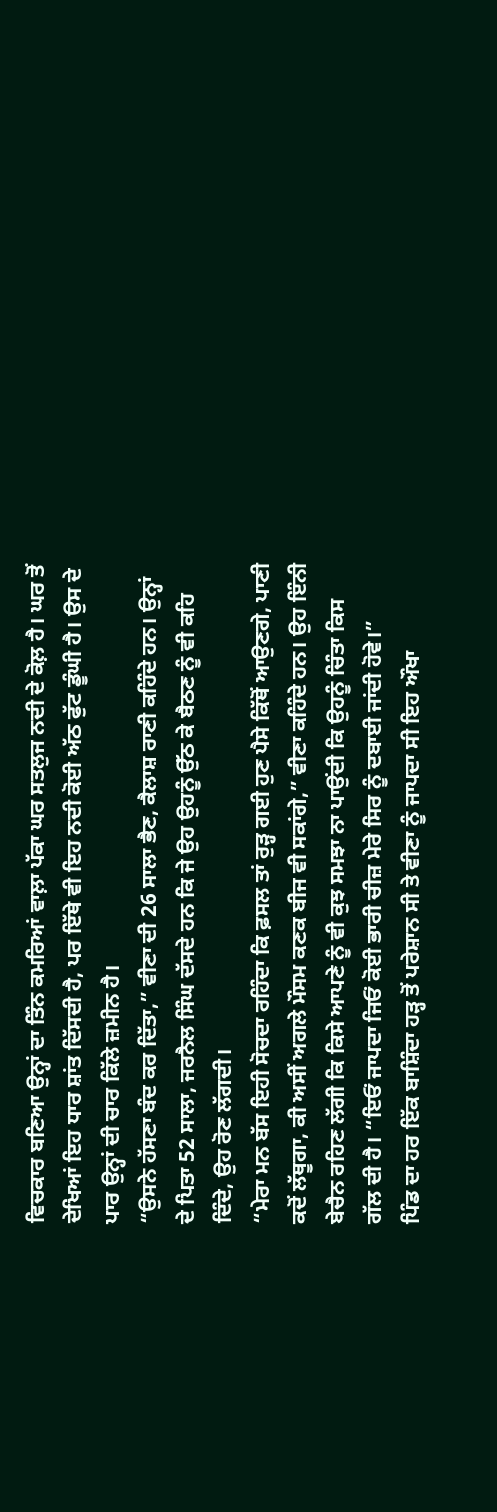ਵਿਚਕਾਰ ਬਣਿਆ ਉਨ੍ਹਾਂ ਦਾ ਤਿੰਨ ਕਮਰਿਆਂ ਵਾਲ਼ਾ ਪੱਕਾ ਘਰ ਸਤਲੁਜ ਨਦੀ ਦੇ ਕੋਲ਼ ਹੈ। ਘਰ ਤੋਂ ਦੇਖਿਆਂ ਇਹ ਧਾਰ ਸ਼ਾਂਤ ਦਿੱਸਦੀ ਹੈ, ਪਰ ਇੱਥੇ ਵੀ ਇਹ ਨਦੀ ਕੋਈ ਅੱਠ ਫੁੱਟ ਡੂੰਘੀ ਹੈ। ਉਸ ਦੇ ਪਾਰ ਉਨ੍ਹਾਂ ਦੀ ਚਾਰ ਕਿੱਲੇ ਜ਼ਮੀਨ ਹੈ।
“ਉਸਨੇ ਹੱਸਣਾ ਬੰਦ ਕਰ ਦਿੱਤਾ,” ਵੀਣਾ ਦੀ 26 ਸਾਲਾ ਭੈਣ, ਕੈਲਾਸ਼ ਰਾਣੀ ਕਹਿੰਦੇ ਹਨ। ਉਨ੍ਹਾਂ ਦੇ ਪਿਤਾ 52 ਸਾਲਾ, ਜਰਨੈਲ ਸਿੰਘ ਦੱਸਦੇ ਹਨ ਕਿ ਜੇ ਉਹ ਉਹਨੂੰ ਉੱਠ ਕੇ ਬੈਠਣ ਨੂੰ ਵੀ ਕਹਿ ਦਿੰਦੇ, ਉਹ ਰੋਣ ਲੱਗਦੀ।
“ਮੇਰਾ ਮਨ ਬੱਸ ਇਹੀ ਸੋਚਦਾ ਰਹਿੰਦਾ ਕਿ ਫ਼ਸਲ ਤਾਂ ਰੁੜ੍ਹ ਗਈ ਹੁਣ ਪੈਸੇ ਕਿੱਥੋਂ ਆਉਣਗੇ, ਪਾਣੀ ਕਦੋਂ ਲੱਥੂਗਾ, ਕੀ ਅਸੀਂ ਅਗਲੇ ਮੌਸਮ ਕਣਕ ਬੀਜ ਵੀ ਸਕਾਂਗੇ,” ਵੀਣਾ ਕਹਿੰਦੇ ਹਨ। ਉਹ ਇੰਨੀ ਬੇਚੈਨ ਰਹਿਣ ਲੱਗੀ ਕਿ ਕਿਸੇ ਆਪਣੇ ਨੂੰ ਵੀ ਕੁਝ ਸਮਝਾ ਨਾ ਪਾਉਂਦੀ ਕਿ ਉਹਨੂੰ ਚਿੰਤਾ ਕਿਸ ਗੱਲ ਦੀ ਹੈ। “ਇਓਂ ਜਾਪਦਾ ਜਿਓਂ ਕੋਈ ਭਾਰੀ ਚੀਜ਼ ਮੇਰੇ ਸਿਰ ਨੂੰ ਦਬਾਈ ਜਾਂਦੀ ਹੋਵੇ।”
ਪਿੰਡ ਦਾ ਹਰ ਇੱਕ ਬਾਸ਼ਿੰਦਾ ਹੜ੍ਹ ਤੋਂ ਪਰੇਸ਼ਾਨ ਸੀ ਤੇ ਵੀਣਾ ਨੂੰ ਜਾਪਦਾ ਸੀ ਇਹ ਔਖਾ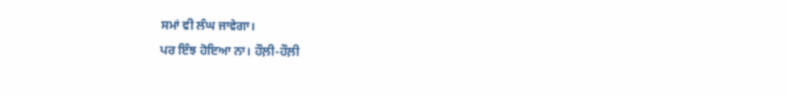ਸਮਾਂ ਵੀ ਲੰਘ ਜਾਵੇਗਾ।
ਪਰ ਇੰਝ ਹੋਇਆ ਨਾ। ਹੌਲ਼ੀ-ਹੌਲ਼ੀ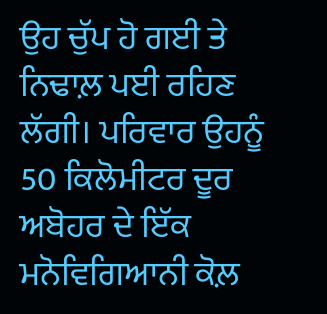ਉਹ ਚੁੱਪ ਹੋ ਗਈ ਤੇ ਨਿਢਾਲ਼ ਪਈ ਰਹਿਣ ਲੱਗੀ। ਪਰਿਵਾਰ ਉਹਨੂੰ 50 ਕਿਲੋਮੀਟਰ ਦੂਰ ਅਬੋਹਰ ਦੇ ਇੱਕ ਮਨੋਵਿਗਿਆਨੀ ਕੋਲ਼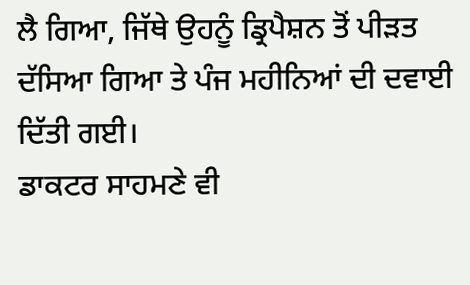ਲੈ ਗਿਆ, ਜਿੱਥੇ ਉਹਨੂੰ ਡ੍ਰਿਪੈਸ਼ਨ ਤੋਂ ਪੀੜਤ ਦੱਸਿਆ ਗਿਆ ਤੇ ਪੰਜ ਮਹੀਨਿਆਂ ਦੀ ਦਵਾਈ ਦਿੱਤੀ ਗਈ।
ਡਾਕਟਰ ਸਾਹਮਣੇ ਵੀ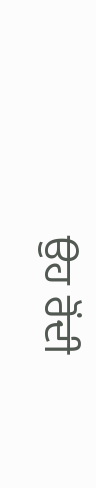ਉਹ ਰੋਂਦੀ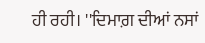ਹੀ ਰਹੀ। ''ਦਿਮਾਗ਼ ਦੀਆਂ ਨਸਾਂ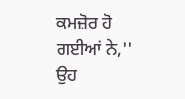ਕਮਜ਼ੋਰ ਹੋ ਗਈਆਂ ਨੇ,'' ਉਹ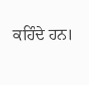ਕਹਿੰਦੇ ਹਨ।